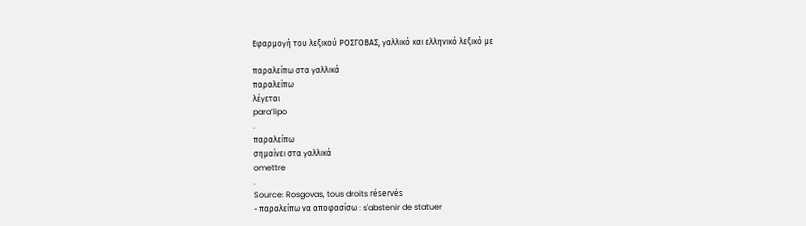Εφαρμογή του λεξικού ΡΟΣΓΟΒΑΣ, γαλλικό και ελληνικό λεξικό με

παραλείπω στα γαλλικά
παραλείπω
λέγεται
para’lipo
.
παραλείπω
σημαίνει στα γαλλικά
omettre
.
Source: Rosgovas, tous droits réservés
- παραλείπω να αποφασίσω : s'abstenir de statuer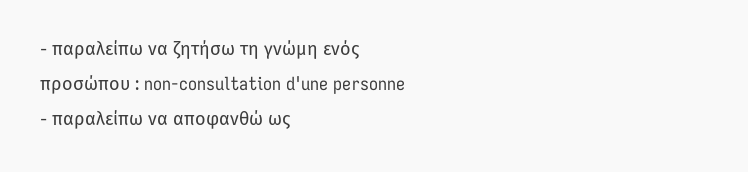- παραλείπω να ζητήσω τη γνώμη ενός προσώπου : non-consultation d'une personne
- παραλείπω να αποφανθώ ως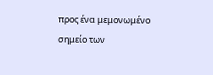προς ένα μεμονωμένο σημείο των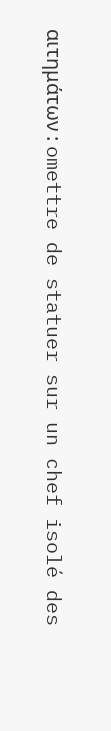αιτημάτων : omettre de statuer sur un chef isolé des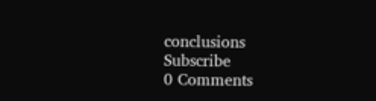conclusions
Subscribe
0 Comments